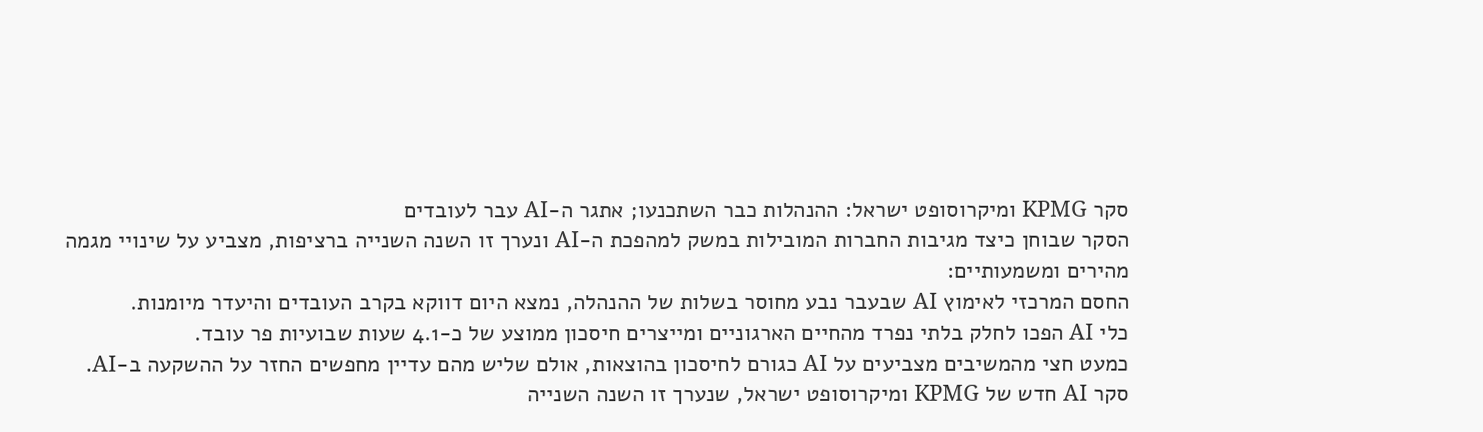סקר KPMG ומיקרוסופט ישראל: ההנהלות כבר השתכנעו; אתגר ה-AI עבר לעובדים
הסקר שבוחן כיצד מגיבות החברות המובילות במשק למהפכת ה-AI ונערך זו השנה השנייה ברציפות, מצביע על שינויי מגמה מהירים ומשמעותיים:
החסם המרכזי לאימוץ AI שבעבר נבע מחוסר בשלות של ההנהלה, נמצא היום דווקא בקרב העובדים והיעדר מיומנות.
כלי AI הפכו לחלק בלתי נפרד מהחיים הארגוניים ומייצרים חיסכון ממוצע של כ-4.1 שעות שבועיות פר עובד.
כמעט חצי מהמשיבים מצביעים על AI כגורם לחיסכון בהוצאות, אולם שליש מהם עדיין מחפשים החזר על ההשקעה ב-AI.
סקר AI חדש של KPMG ומיקרוסופט ישראל, שנערך זו השנה השנייה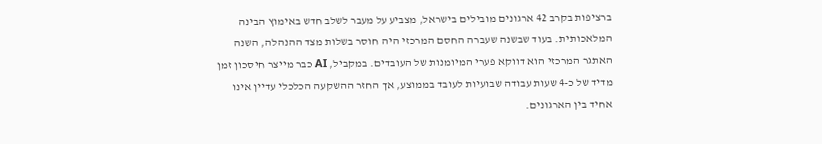ברציפות בקרב 42 ארגונים מובילים בישראל, מצביע על מעבר לשלב חדש באימוץ הבינה המלאכותית. בעוד שבשנה שעברה החסם המרכזי היה חוסר בשלות מצד ההנהלה, השנה האתגר המרכזי הוא דווקא פערי המיומנות של העובדים. במקביל, AI כבר מייצר חיסכון זמן מדיד של כ-4 שעות עבודה שבועיות לעובד בממוצע, אך החזר ההשקעה הכלכלי עדיין אינו אחיד בין הארגונים.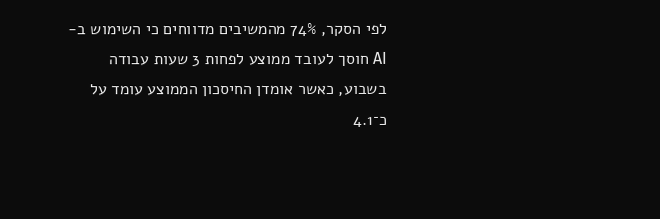לפי הסקר, 74% מהמשיבים מדווחים כי השימוש ב-AI חוסך לעובד ממוצע לפחות 3 שעות עבודה בשבוע, כאשר אומדן החיסכון הממוצע עומד על כ־4.1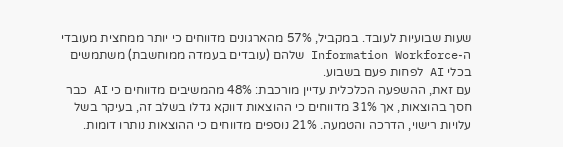שעות שבועיות לעובד. במקביל, 57% מהארגונים מדווחים כי יותר ממחצית מעובדי ה-Information Workforce שלהם (עובדים בעמדה ממוחשבת) משתמשים בכלי AI לפחות פעם בשבוע.
עם זאת, ההשפעה הכלכלית עדיין מורכבת: 48% מהמשיבים מדווחים כי AI כבר חסך בהוצאות, אך 31% מדווחים כי ההוצאות דווקא גדלו בשלב זה, בעיקר בשל עלויות רישוי, הדרכה והטמעה. 21% נוספים מדווחים כי ההוצאות נותרו דומות.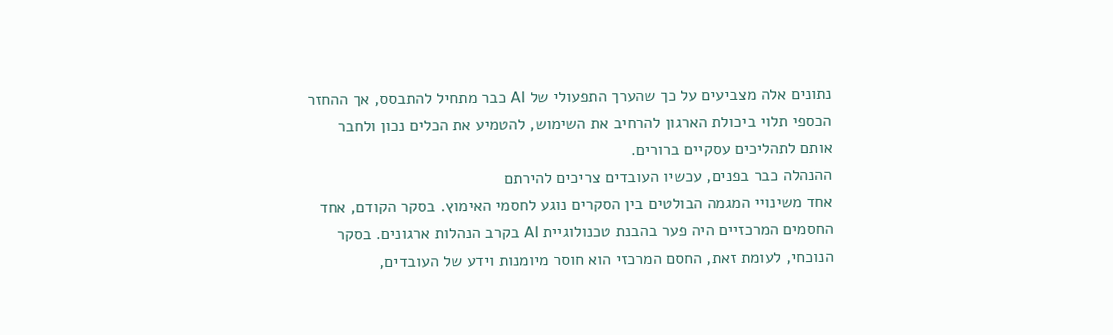נתונים אלה מצביעים על כך שהערך התפעולי של AI כבר מתחיל להתבסס, אך ההחזר הכספי תלוי ביכולת הארגון להרחיב את השימוש, להטמיע את הכלים נכון ולחבר אותם לתהליכים עסקיים ברורים.
ההנהלה כבר בפנים, עכשיו העובדים צריכים להירתם
אחד משינויי המגמה הבולטים בין הסקרים נוגע לחסמי האימוץ. בסקר הקודם, אחד החסמים המרכזיים היה פער בהבנת טכנולוגיית AI בקרב הנהלות ארגונים. בסקר הנוכחי, לעומת זאת, החסם המרכזי הוא חוסר מיומנות וידע של העובדים,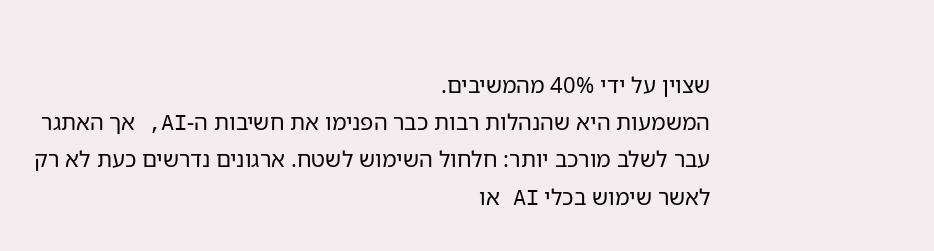שצוין על ידי 40% מהמשיבים.
המשמעות היא שהנהלות רבות כבר הפנימו את חשיבות ה-AI, אך האתגר עבר לשלב מורכב יותר: חלחול השימוש לשטח. ארגונים נדרשים כעת לא רק לאשר שימוש בכלי AI או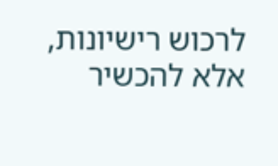לרכוש רישיונות, אלא להכשיר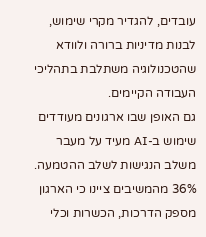עובדים, להגדיר מקרי שימוש, לבנות מדיניות ברורה ולוודא שהטכנולוגיה משתלבת בתהליכי העבודה הקיימים.
גם האופן שבו ארגונים מעודדים שימוש ב-AI מעיד על מעבר משלב הנגישות לשלב ההטמעה. 36% מהמשיבים ציינו כי הארגון מספק הדרכות, הכשרות וכלי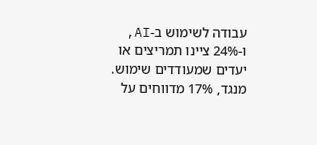עבודה לשימוש ב-AI, ו-24% ציינו תמריצים או יעדים שמעודדים שימוש. מנגד, 17% מדווחים על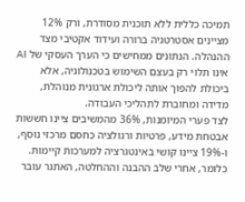תמיכה כללית ללא תוכנית מסודרת, ורק 12% מציינים אסטרטגיה ברורה ועידוד אקטיבי מצד ההנהלה. הנתונים ממחישים כי הערך העסקי של AI אינו תלוי רק בעצם השימוש בטכנולוגיה, אלא ביכולת להפוך אותה ליכולת ארגונית מנוהלת, מדידה ומחוברת לתהליכי העבודה.
לצד פערי המיומנות, 36% מהמשיבים ציינו חששות אבטחת מידע, פרטיות ורגולציה כחסם מרכזי נוסף, ו-19% ציינו קושי באינטגרציה למערכות קיימות. כלומר, אחרי שלב ההבנה וההחלטה, האתגר עובר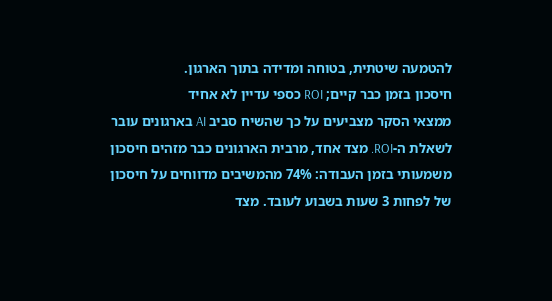להטמעה שיטתית, בטוחה ומדידה בתוך הארגון.
חיסכון בזמן כבר קיים; ROI כספי עדיין לא אחיד
ממצאי הסקר מצביעים על כך שהשיח סביב AI בארגונים עובר לשאלת ה-ROI. מצד אחד, מרבית הארגונים כבר מזהים חיסכון משמעותי בזמן העבודה: 74% מהמשיבים מדווחים על חיסכון של לפחות 3 שעות בשבוע לעובד. מצד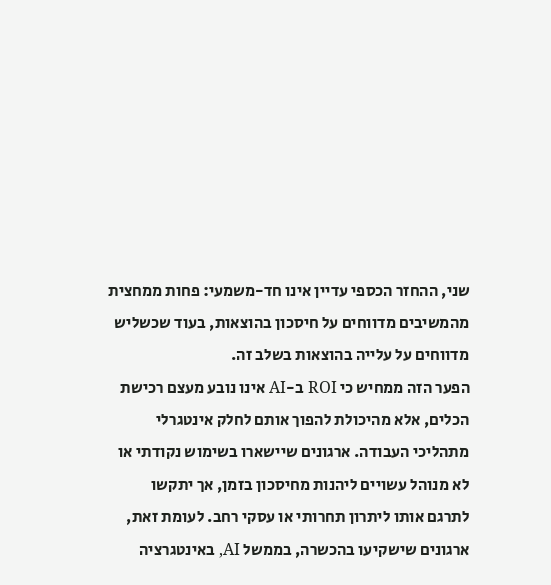שני, ההחזר הכספי עדיין אינו חד-משמעי: פחות ממחצית מהמשיבים מדווחים על חיסכון בהוצאות, בעוד שכשליש מדווחים על עלייה בהוצאות בשלב זה.
הפער הזה ממחיש כי ROI ב-AI אינו נובע מעצם רכישת הכלים, אלא מהיכולת להפוך אותם לחלק אינטגרלי מתהליכי העבודה. ארגונים שיישארו בשימוש נקודתי או לא מנוהל עשויים ליהנות מחיסכון בזמן, אך יתקשו לתרגם אותו ליתרון תחרותי או עסקי רחב. לעומת זאת, ארגונים שישקיעו בהכשרה, בממשל AI, באינטגרציה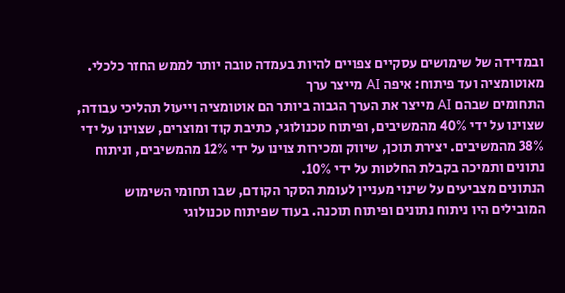ובמדידה של שימושים עסקיים צפויים להיות בעמדה טובה יותר לממש החזר כלכלי.
מאוטומציה ועד פיתוח: איפה AI מייצר ערך
התחומים שבהם AI מייצר את הערך הגבוה ביותר הם אוטומציה וייעול תהליכי עבודה, שצוינו על ידי 40% מהמשיבים, ופיתוח טכנולוגי, כתיבת קוד ומוצרים, שצוינו על ידי 38% מהמשיבים. יצירת תוכן, שיווק ומכירות צוינו על ידי 12% מהמשיבים, וניתוח נתונים ותמיכה בקבלת החלטות על ידי 10%.
הנתונים מצביעים על שינוי מעניין לעומת הסקר הקודם, שבו תחומי השימוש המובילים היו ניתוח נתונים ופיתוח תוכנה. בעוד שפיתוח טכנולוגי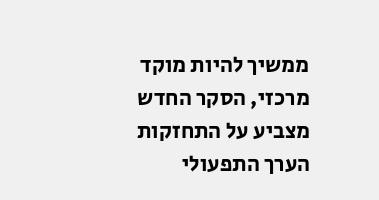ממשיך להיות מוקד מרכזי, הסקר החדש מצביע על התחזקות הערך התפעולי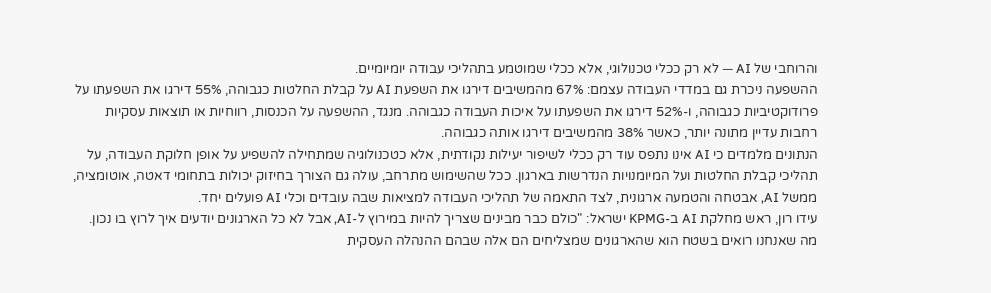והרוחבי של AI — לא רק ככלי טכנולוגי, אלא ככלי שמוטמע בתהליכי עבודה יומיומיים.
ההשפעה ניכרת גם במדדי העבודה עצמם: 67% מהמשיבים דירגו את השפעת AI על קבלת החלטות כגבוהה, 55% דירגו את השפעתו על פרודוקטיביות כגבוהה, ו-52% דירגו את השפעתו על איכות העבודה כגבוהה. מנגד, ההשפעה על הכנסות, רווחיות או תוצאות עסקיות רחבות עדיין מתונה יותר, כאשר 38% מהמשיבים דירגו אותה כגבוהה.
הנתונים מלמדים כי AI אינו נתפס עוד רק ככלי לשיפור יעילות נקודתית, אלא כטכנולוגיה שמתחילה להשפיע על אופן חלוקת העבודה, על תהליכי קבלת החלטות ועל המיומנויות הנדרשות בארגון. ככל שהשימוש מתרחב, עולה גם הצורך בחיזוק יכולות בתחומי דאטה, אוטומציה, ממשל AI, אבטחה והטמעה ארגונית, לצד התאמה של תהליכי העבודה למציאות שבה עובדים וכלי AI פועלים יחד.
עידו רון, ראש מחלקת AI ב-KPMG ישראל: "כולם כבר מבינים שצריך להיות במירוץ ל-AI, אבל לא כל הארגונים יודעים איך לרוץ בו נכון. מה שאנחנו רואים בשטח הוא שהארגונים שמצליחים הם אלה שבהם ההנהלה העסקית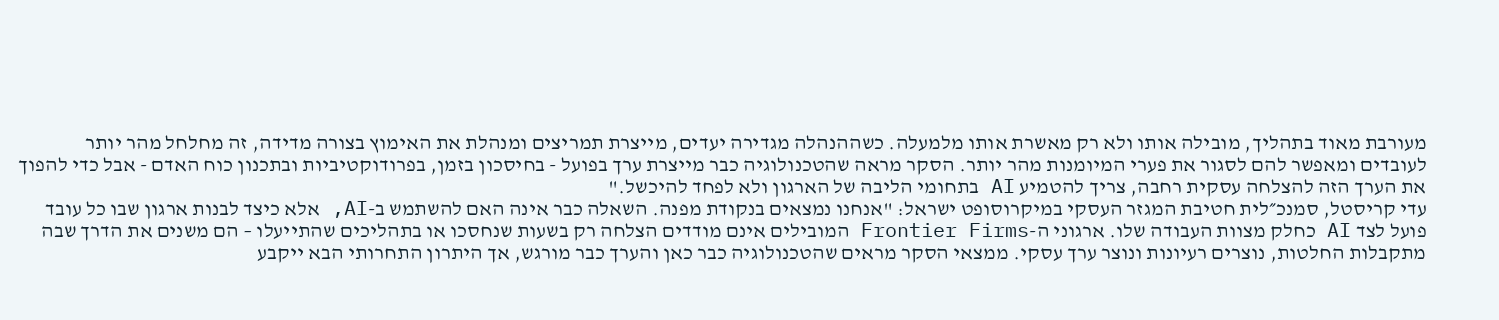מעורבת מאוד בתהליך, מובילה אותו ולא רק מאשרת אותו מלמעלה. כשההנהלה מגדירה יעדים, מייצרת תמריצים ומנהלת את האימוץ בצורה מדידה, זה מחלחל מהר יותר לעובדים ומאפשר להם לסגור את פערי המיומנות מהר יותר. הסקר מראה שהטכנולוגיה כבר מייצרת ערך בפועל - בחיסכון בזמן, בפרודוקטיביות ובתכנון כוח האדם - אבל כדי להפוך את הערך הזה להצלחה עסקית רחבה, צריך להטמיע AI בתחומי הליבה של הארגון ולא לפחד להיכשל."
עדי קריסטל, סמנכ״לית חטיבת המגזר העסקי במיקרוסופט ישראל: "אנחנו נמצאים בנקודת מפנה. השאלה כבר אינה האם להשתמש ב-AI, אלא כיצד לבנות ארגון שבו כל עובד פועל לצד AI כחלק מצוות העבודה שלו. ארגוני ה-Frontier Firms המובילים אינם מודדים הצלחה רק בשעות שנחסכו או בתהליכים שהתייעלו – הם משנים את הדרך שבה מתקבלות החלטות, נוצרים רעיונות ונוצר ערך עסקי. ממצאי הסקר מראים שהטכנולוגיה כבר כאן והערך כבר מורגש, אך היתרון התחרותי הבא ייקבע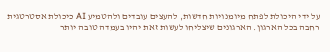על ידי היכולת לפתח מיומנויות חדשות, להעצים עובדים ולהטמיע AI כיכולת אסטרטגית רחבה בכל הארגון. הארגונים שיצליחו לעשות זאת יהיו בעמדה טובה יותר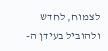לצמוח, לחדש ולהוביל בעידן ה-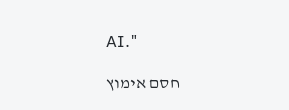AI."

חסם אימוץ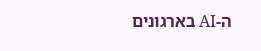ה-AI בארגונים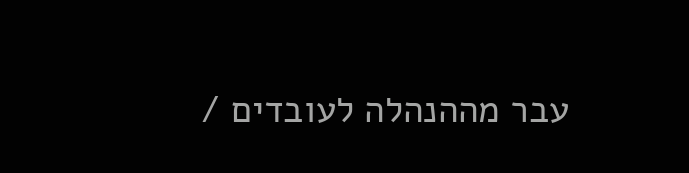עבר מההנהלה לעובדים /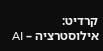קרדיט: אילוסטרציה – AI